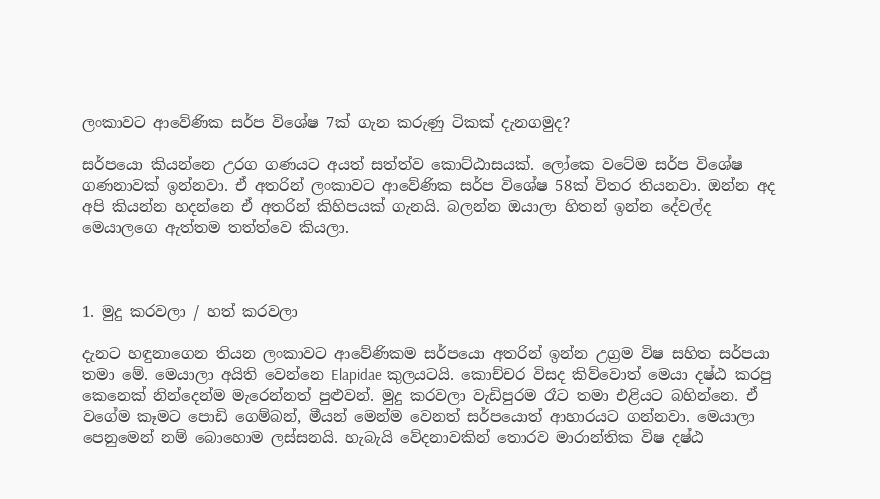ලංකාවට ආවේණික සර්ප විශේෂ 7ක් ගැන කරුණු ටිකක් දැනගමුද?

සර්පයො කියන්නෙ උරග ගණයට අයත් සත්ත්ව කොට්ඨාසයක්. ලෝකෙ වටේම සර්ප විශේෂ ගණනාවක් ඉන්නවා. ඒ අතරින් ලංකාවට ආවේණික සර්ප විශේෂ 58ක් විතර තියනවා. ඔන්න අද අපි කියන්න හදන්නෙ ඒ අතරින් කිහිපයක් ගැනයි. බලන්න ඔයාලා හිතන් ඉන්න දේවල්ද මෙයාලගෙ ඇත්තම තත්ත්වෙ කියලා.



1. මුදු කරවලා / හත් කරවලා

දැනට හඳුනාගෙන තියන ලංකාවට ආවේණිකම සර්පයො අතරින් ඉන්න උග්‍රම විෂ සහිත සර්පයා තමා මේ. මෙයාලා අයිති වෙන්නෙ Elapidae කුලයටයි. කොච්චර විසද කිව්වොත් මෙයා දෂ්ඨ කරපු කෙනෙක් නින්දෙන්ම මැරෙන්නත් පුළුවන්. මුදු කරවලා වැඩිපුරම රෑට තමා එළියට බහින්නෙ. ඒ වගේම කෑමට පොඩි ගෙම්බන්, මීයන් මෙන්ම වෙනත් සර්පයොත් ආහාරයට ගන්නවා. මෙයාලා පෙනුමෙන් නම් බොහොම ලස්සනයි. හැබැයි වේදනාවකින් තොරව මාරාන්තික විෂ දෂ්ඨ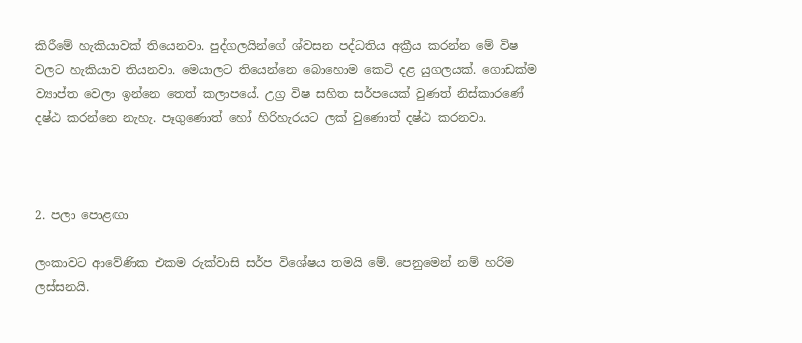කිරීමේ හැකියාවක් තියෙනවා. පුද්ගලයින්ගේ ශ්වසන පද්ධතිය අක්‍රීය කරන්න මේ විෂ වලට හැකියාව තියනවා. මෙයාලට තියෙන්නෙ බොහොම කෙටි දළ යුගලයක්. ගොඩක්ම ව්‍යාප්ත වෙලා ඉන්නෙ තෙත් කලාපයේ. උග්‍ර විෂ සහිත සර්පයෙක් වුණත් නිස්කාරණේ දෂ්ඨ කරන්නෙ නැහැ. පෑගුණොත් හෝ හිරිහැරයට ලක් වුණොත් දෂ්ඨ කරනවා.



2. පලා පොළඟා

ලංකාවට ආවේණික එකම රුක්වාසි සර්ප විශේෂය තමයි මේ. පෙනුමෙන් නම් හරිම ලස්සනයි.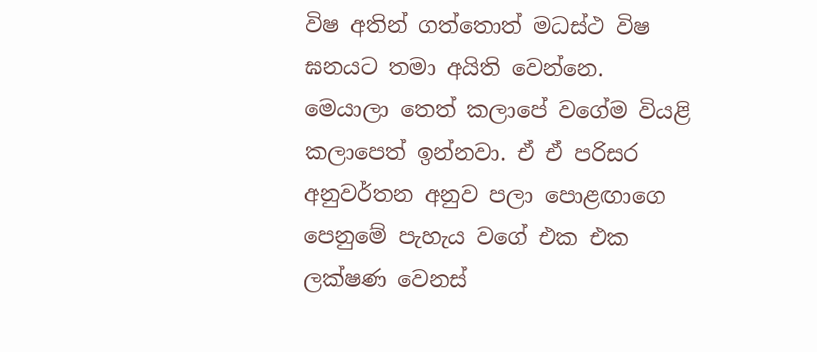විෂ අතින් ගත්තොත් මධස්ථ විෂ ඝනයට තමා අයිති වෙන්නෙ. මෙයාලා තෙත් කලාපේ වගේම වියළි කලාපෙත් ඉන්නවා. ඒ ඒ පරිසර අනුවර්තන අනුව පලා පොළඟාගෙ පෙනුමේ පැහැය වගේ එක එක ලක්ෂණ වෙනස්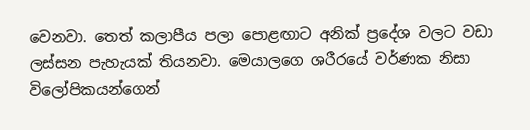වෙනවා. තෙත් කලාපීය පලා පොළඟාට අනික් ප්‍රදේශ වලට වඩා ලස්සන පැහැයක් තියනවා. මෙයාලගෙ ශරීරයේ වර්ණක නිසා විලෝපිකයන්ගෙන්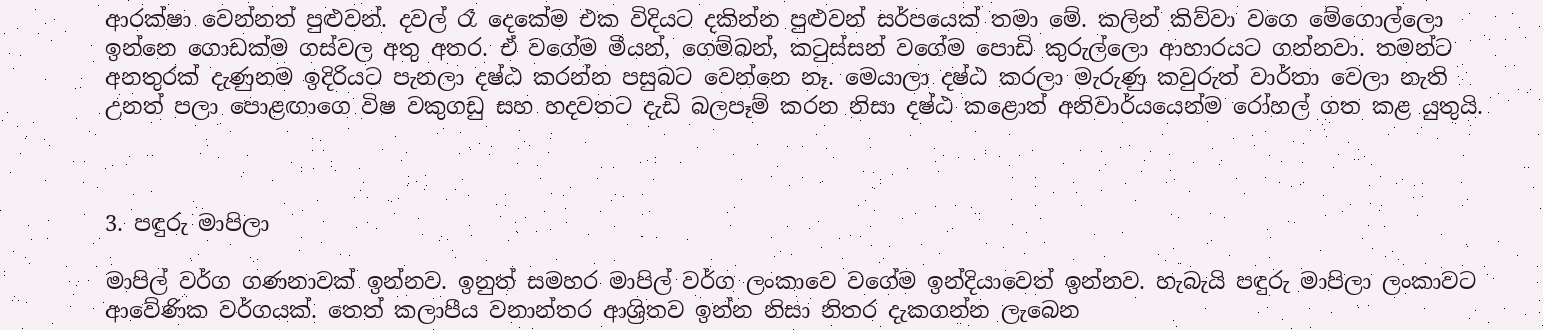ආරක්ෂා වෙන්නත් පුළුවන්. දවල් රෑ දෙකේම එක විදියට දකින්න පුළුවන් සර්පයෙක් තමා මේ. කලින් කිව්වා වගෙ මේගොල්ලො ඉන්නෙ ගොඩක්ම ගස්වල අතු අතර. ඒ වගේම මීයන්, ගෙම්බන්, කටුස්සන් වගේම පොඩි කුරුල්ලො ආහාරයට ගන්නවා. තමන්ට අනතුරක් දැණුනම ඉදිරියට පැනලා දෂ්ඨ කරන්න පසුබට වෙන්නෙ නෑ. මෙයාලා දෂ්ඨ කරලා මැරුණු කවුරුත් වාර්තා වෙලා නැති උනත් පලා පොළඟාගෙ විෂ වකුගඩු සහ හදවතට දැඩි බලපෑම් කරන නිසා දෂ්ඨ කළොත් අනිවාර්යයෙන්ම රෝහල් ගත කළ යුතුයි.



3. පඳුරු මාපිලා

මාපිල් වර්ග ගණනාවක් ඉන්නව. ඉනුත් සමහර මාපිල් වර්ග ලංකාවෙ වගේම ඉන්දියාවෙත් ඉන්නව. හැබැයි පඳුරු මාපිලා ලංකාවට ආවේණික වර්ගයක්. තෙත් කලාපීය වනාන්තර ආශ්‍රිතව ඉන්න නිසා නිතර දැකගන්න ලැබෙන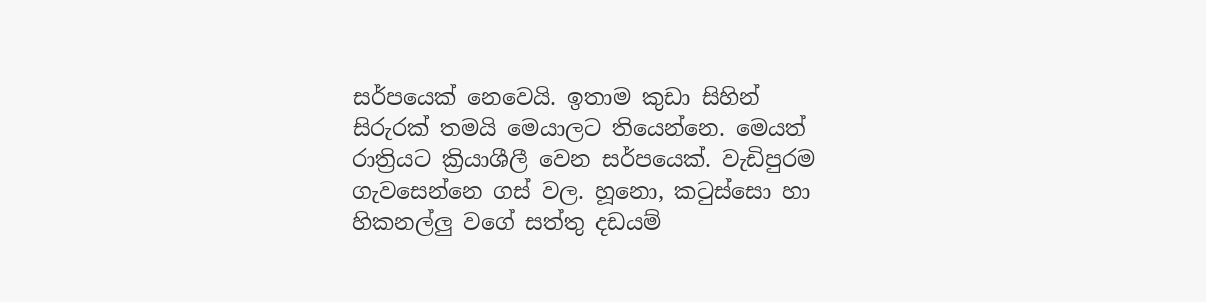සර්පයෙක් නෙවෙයි. ඉතාම කුඩා සිහින් සිරුරක් තමයි මෙයාලට තියෙන්නෙ. මෙයත් රාත්‍රියට ක්‍රියාශීලී වෙන සර්පයෙක්. වැඩිපුරම ගැවසෙන්නෙ ගස් වල. හූනො, කටුස්සො හා හිකනල්ලු වගේ සත්තු දඩයම්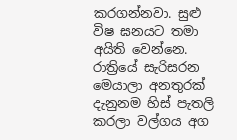කරගන්නවා. සුළු විෂ ඝනයට තමා අයිති වෙන්නෙ. රාත්‍රියේ සැරිසරන මෙයාලා අනතුරක් දැනුනම හිස් පැතලි කරලා වල්ගය අග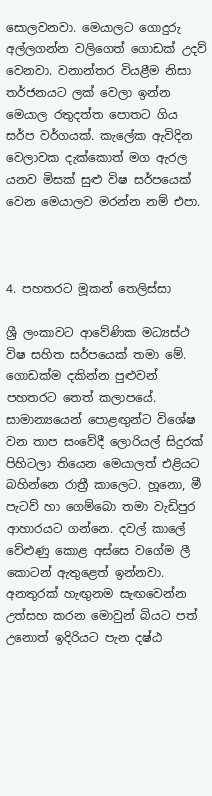සොලවනවා. මෙයාලට ගොදුරු අල්ලගන්න වලිගෙත් ගොඩක් උදව් වෙනවා. වනාන්තර වියළීම නිසා තර්ජනයට ලක් වෙලා ඉන්න මෙයාල රතුදත්ත පොතට ගිය සර්ප වර්ගයක්. කැලේක ඇවිදින වෙලාවක දැක්කොත් මග ඇරල යනව මිසක් සුළු විෂ සර්පයෙක් වෙන මෙයාලව මරන්න නම් එපා.



4. පහතරට මූකන් තෙලිස්සා

ශ්‍රී ලංකාවට ආවේණික මධ්‍යස්ථ විෂ සහිත සර්පයෙක් තමා මේ. ගොඩක්ම දකින්න පුළුවන් පහතරට තෙත් කලාපයේ. සාමාන්‍යයෙන් පොළඟුන්ට විශේෂ වන තාප සංවේදී ලොරියල් සිදුරක් පිහිටලා තියෙන මෙයාලත් එළියට බහින්නෙ රාත්‍රී කාලෙට. හූනො, මී පැටව් හා ගෙම්බො තමා වැඩිපුර ආහාරයට ගන්නෙ. දවල් කාලේ වේළුණු කොළ අස්සෙ වගේම ලී කොටන් ඇතුළෙත් ඉන්නවා. අනතුරක් හැඟුනම සැඟවෙන්න උත්සහ කරන මොවුන් බියට පත් උනොත් ඉදිරියට පැන දෂ්ඨ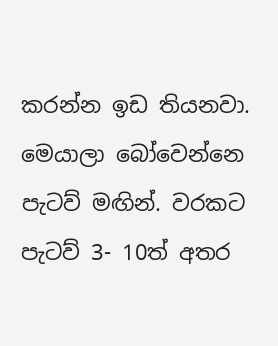කරන්න ඉඩ තියනවා. මෙයාලා බෝවෙන්නෙ පැටව් මඟින්. වරකට පැටව් 3- 10ත් අතර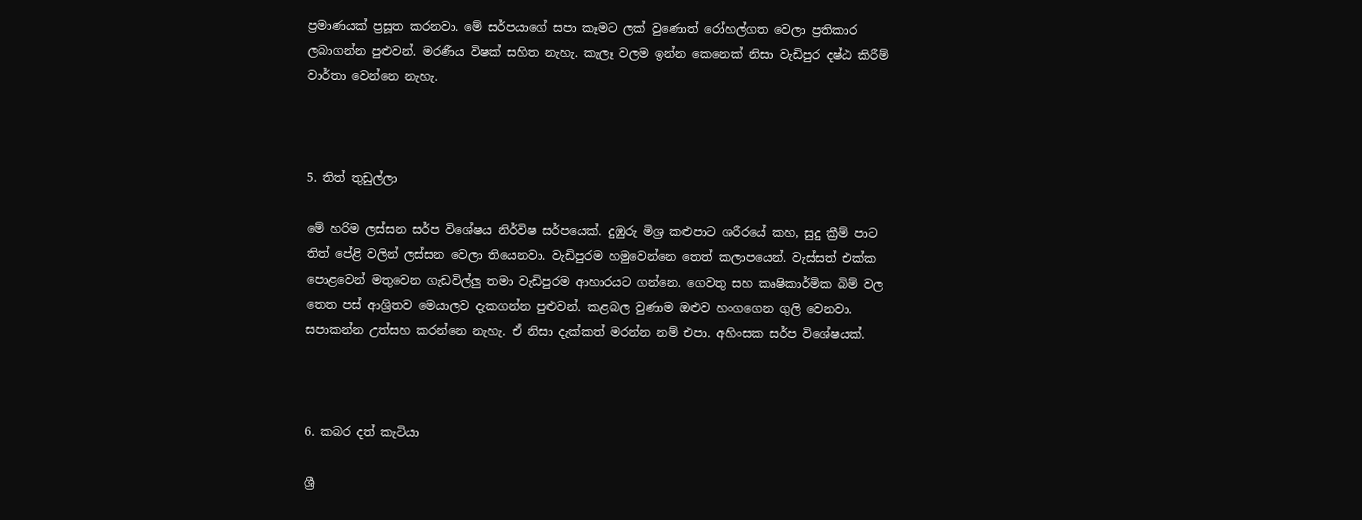ප්‍රමාණයක් ප්‍රසූත කරනවා. මේ සර්පයාගේ සපා කෑමට ලක් වුණොත් රෝහල්ගත වෙලා ප්‍රතිකාර ලබාගන්න පුළුවන්. මරණීය විෂක් සහිත නැහැ. කැලෑ වලම ඉන්න කෙනෙක් නිසා වැඩිපුර දෂ්ඨ කිරීම් වාර්තා වෙන්නෙ නැහැ.



5. තිත් තුඩුල්ලා

මේ හරිම ලස්සන සර්ප විශේෂය නිර්විෂ සර්පයෙක්. දුඹුරු මිශ්‍ර කළුපාට ශරීරයේ කහ, සුදු ක්‍රීම් පාට තිත් පේළි වලින් ලස්සන වෙලා තියෙනවා. වැඩිපුරම හමුවෙන්නෙ තෙත් කලාපයෙන්. වැස්සත් එක්ක පොළවෙන් මතුවෙන ගැඩවිල්ලු තමා වැඩිපුරම ආහාරයට ගන්නෙ. ගෙවතු සහ කෘෂිකාර්මික බිම් වල තෙත පස් ආශ්‍රිතව මෙයාලව දැකගන්න පුළුවන්. කළබල වුණාම ඔළුව හංගගෙන ගුලි වෙනවා. සපාකන්න උත්සහ කරන්නෙ නැහැ. ඒ නිසා දැක්කත් මරන්න නම් එපා. අහිංසක සර්ප විශේෂයක්.



6. කබර දත් කැටියා

ශ්‍රී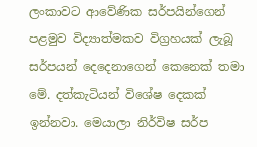ලංකාවට ආවේණික සර්පයින්ගෙන් පළමුව විද්‍යාත්මකව විග්‍රහයක් ලැබූ සර්පයන් දෙදෙනාගෙන් කෙනෙක් තමා මේ. දත්කැටියන් විශේෂ දෙකක් ඉන්නවා. මෙයාලා නිර්විෂ සර්ප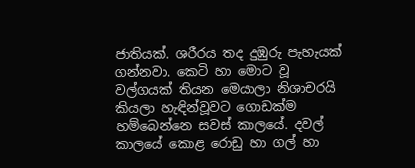ජාතියක්. ශරීරය තද දුඹුරු පැහැයක් ගන්නවා. කෙටි හා මොට වූ වල්ගයක් තියන මෙයාලා නිශාචරයි කියලා හැඳින්වූවට ගොඩක්ම හම්බෙන්නෙ සවස් කාලයේ. දවල් කාලයේ කොළ රොඩු හා ගල් හා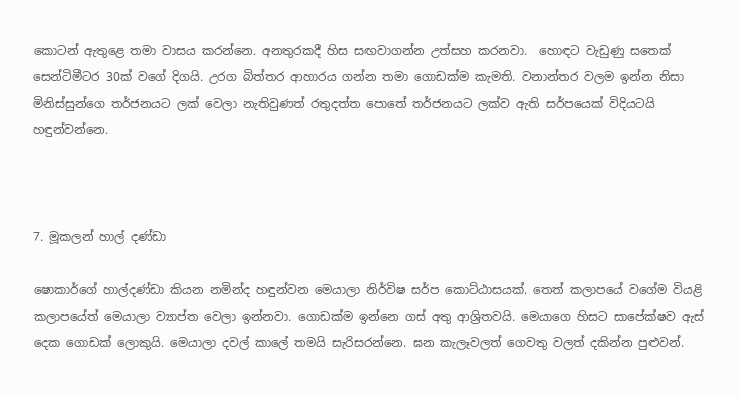කොටන් ඇතුළෙ තමා වාසය කරන්නෙ. අනතුරකදී හිස සඟවාගන්න උත්සහ කරනවා.  හොඳට වැඩුණු සතෙක් සෙන්ටිමීටර 30ක් වගේ දිගයි. උරග බිත්තර ආහාරය ගන්න තමා ගොඩක්ම කැමති. වනාන්තර වලම ඉන්න නිසා මිනිස්සුන්ගෙ තර්ජනයට ලක් වෙලා නැතිවුණත් රතුදත්ත පොතේ තර්ජනයට ලක්ව ඇති සර්පයෙක් විදියටයි හඳුන්වන්නෙ.



7. මූකලන් හාල් දණ්ඩා

ෂොකාර්ගේ හාල්දණ්ඩා කියන නමින්ද හඳුන්වන මෙයාලා නිර්විෂ සර්ප කොට්ඨාසයක්. තෙත් කලාපයේ වගේම වියළි කලාපයේත් මෙයාලා ව්‍යාප්ත වෙලා ඉන්නවා. ගොඩක්ම ඉන්නෙ ගස් අතු ආශ්‍රිතවයි. මෙයාගෙ හිසට සාපේක්ෂව ඇස් දෙක ගොඩක් ලොකුයි. මෙයාලා දවල් කාලේ තමයි සැරිසරන්නෙ. ඝන කැලෑවලත් ගෙවතු වලත් දකින්න පුළුවන්.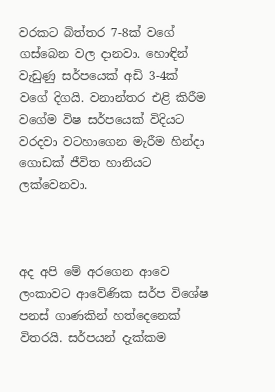වරකට බිත්තර 7-8ක් වගේ ගස්බෙන වල දානවා. හොඳින් වැඩුණු සර්පයෙක් අඩි 3-4ක් වගේ දිගයි. වනාන්තර එළි කිරීම වගේම විෂ සර්පයෙක් විදියට වරදවා වටහාගෙන මැරීම හින්දා ගොඩක් ජීවිත හානියට ලක්වෙනවා.



අද අපි මේ අරගෙන ආවෙ ලංකාවට ආවේණික සර්ප විශේෂ පනස් ගාණකින් හත්දෙනෙක් විතරයි. සර්පයන් දැක්කම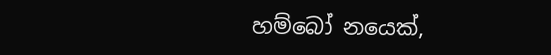හම්බෝ නයෙක්,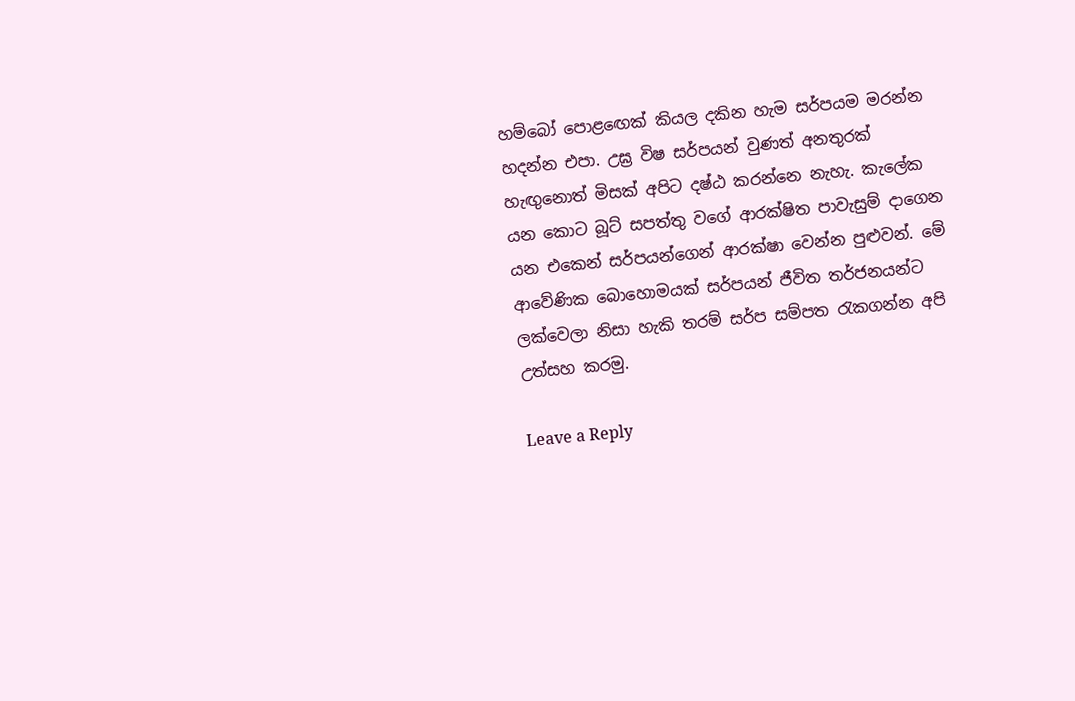හම්බෝ පොළඟෙක් කියල දකින හැම සර්පයම මරන්න හදන්න එපා. උඝ්‍ර විෂ සර්පයන් වුණත් අනතුරක් හැඟුනොත් මිසක් අපිට දෂ්ඨ කරන්නෙ නැහැ. කැලේක යන කොට බූට් සපත්තු වගේ ආරක්ෂිත පාවැසුම් දාගෙන යන එකෙන් සර්පයන්ගෙන් ආරක්ෂා වෙන්න පුළුවන්. මේ ආවේණික බොහොමයක් සර්පයන් ජීවිත තර්ජනයන්ට ලක්වෙලා නිසා හැකි තරම් සර්ප සම්පත රැකගන්න අපි උත්සහ කරමු.

Leave a Reply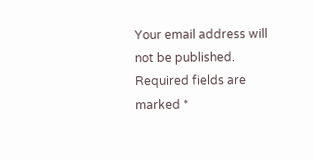Your email address will not be published. Required fields are marked *